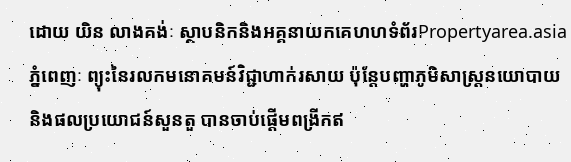ដោយ យិន លាងគង់ៈ ស្ថាបនិកនិងអគ្គនាយកគេហហទំព័រPropertyarea.asia
ភ្នំពេញៈ ព្យុះនៃរលកមនោគមន៍វិជ្ជាហាក់រសាយ ប៉ុន្តែបញ្ហាភូមិសាស្រ្តនយោបាយ និងផលប្រយោជន៍សួនតួ បានចាប់ផ្តើមពង្រីកឥ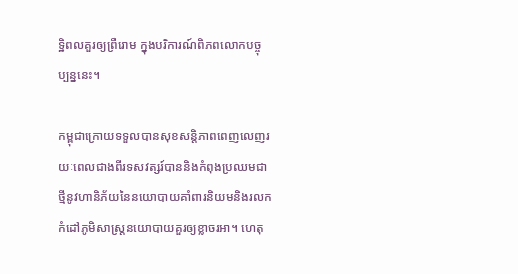ទ្ឋិពលគួរឲ្យព្រឺរោម ក្នុងបរិការណ៍ពិភពលោកបច្ចុប្បន្ននេះ។

កម្ពុជាក្រោយទទួលបានសុខសន្តិភាពពេញលេញរយៈពេលជាងពីរទសវត្សរ៍បាននិងកំពុងប្រឈមជាថ្មីនូវហានិភ័យនៃនយោបាយគាំពារនិយមនិងរលកកំដៅភូមិសាស្រ្តនយោបាយគួរឲ្យខ្លាចរអា។ ហេតុ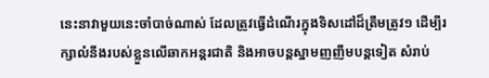នេះនាវាមួយនេះចាំបាច់ណាស់ ដែលត្រូវធ្វើដំណើរក្នុងទិសដៅដ៏ត្រឹមត្រូវ១ ដើម្បីរក្សាលំនឹងរបស់ខ្លួនលើឆាកអន្តរជាតិ និងអាចបន្តស្នាមញញឹមបន្តទៀត សំរាប់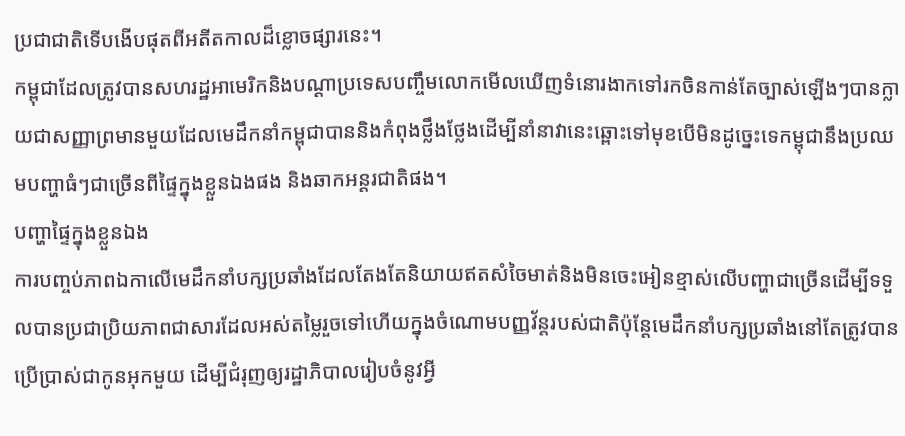ប្រជាជាតិទើបងើបផុតពីអតីតកាលដ៏ខ្លោចផ្សារនេះ។
កម្ពុជាដែលត្រូវបានសហរដ្ឋអាមេរិកនិងបណ្តាប្រទេសបញ្ចឹមលោកមើលឃើញទំនោរងាកទៅរកចិនកាន់តែច្បាស់ឡើងៗបានក្លាយជាសញ្ញាព្រមានមួយដែលមេដឹកនាំកម្ពុជាបាននិងកំពុងថ្លឹងថ្លែងដើម្បីនាំនាវានេះឆ្ពោះទៅមុខបើមិនដូច្នេះទេកម្ពុជានឹងប្រឈមបញ្ហាធំៗជាច្រើនពីផ្ទៃក្នុងខ្លួនឯងផង និងឆាកអន្តរជាតិផង។
បញ្ហាផ្ទៃក្នុងខ្លួនឯង
ការបញ្ចប់ភាពឯកាលើមេដឹកនាំបក្សប្រឆាំងដែលតែងតែនិយាយឥតសំចៃមាត់និងមិនចេះអៀនខ្មាស់លើបញ្ហាជាច្រើនដើម្បីទទួលបានប្រជាប្រិយភាពជាសារដែលអស់តម្លៃរួចទៅហើយក្នុងចំណោមបញ្ញវ័ន្តរបស់ជាតិប៉ុន្តែមេដឹកនាំបក្សប្រឆាំងនៅតែត្រូវបានប្រើប្រាស់ជាកូនអុកមួយ ដើម្បីជំរុញឲ្យរដ្ឋាភិបាលរៀបចំនូវអ្វី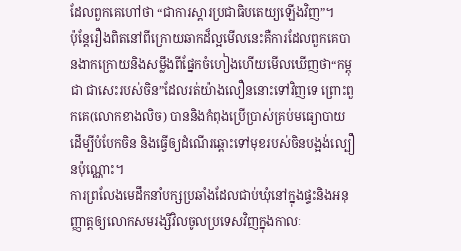ដែលពួកគេហៅថា “ជាការស្តារប្រជាធិបតេយ្យឡើងវិញ”។
ប៉ុន្តែរឿងពិតនៅពីក្រោយឆាកដ៏ល្អមើលនេះគឺការដែលពួកគេបានងាកក្រោយនិងសម្លឹងពីផ្នែកចំហៀងហើយមើលឃើញថា“កម្ពុជា ជាសេះរបស់ចិន”ដែលរត់យ៉ាងលឿននោះទៅវិញទេ ព្រោះពួកគេ(លោកខាងលិច) បាននិងកំពុងប្រើប្រាស់គ្រប់មធ្យោបាយ ដើម្បីបំបែកចិន និងធ្វើឲ្យដំណើរឆ្ពោះទៅមុខរបស់ចិនបង្អង់ល្បឿនប៉ុណ្ណោះ។
ការព្រលែងមេដឹកនាំបក្សប្រឆាំងដែលជាប់ឃុំនៅក្នុងផ្ទះនិងអនុញ្ញាត្តឲ្យលោកសមរង្សីវិលចូលប្រទេសវិញក្នុងកាលៈ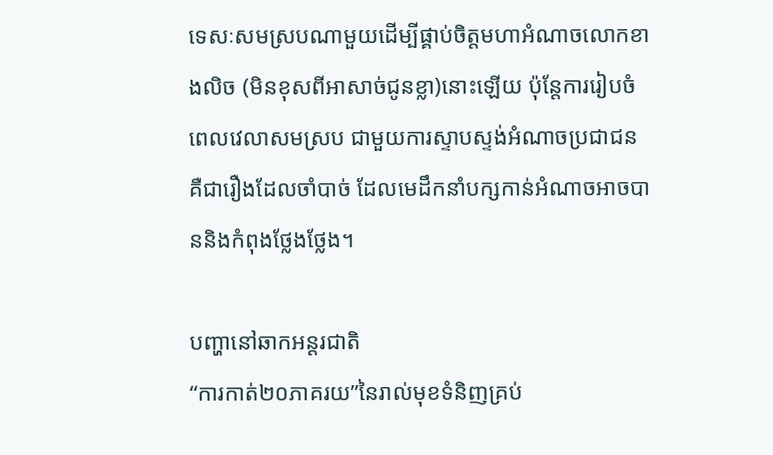ទេសៈសមស្របណាមួយដើម្បីផ្គាប់ចិត្តមហាអំណាចលោកខាងលិច (មិនខុសពីអាសាច់ជូនខ្លា)នោះឡើយ ប៉ុន្តែការរៀបចំពេលវេលាសមស្រប ជាមួយការស្ទាបស្ទង់អំណាចប្រជាជន គឺជារឿងដែលចាំបាច់ ដែលមេដឹកនាំបក្សកាន់អំណាចអាចបាននិងកំពុងថ្លែងថ្លែង។

បញ្ហានៅឆាកអន្តរជាតិ
“ការកាត់២០ភាគរយ”នៃរាល់មុខទំនិញគ្រប់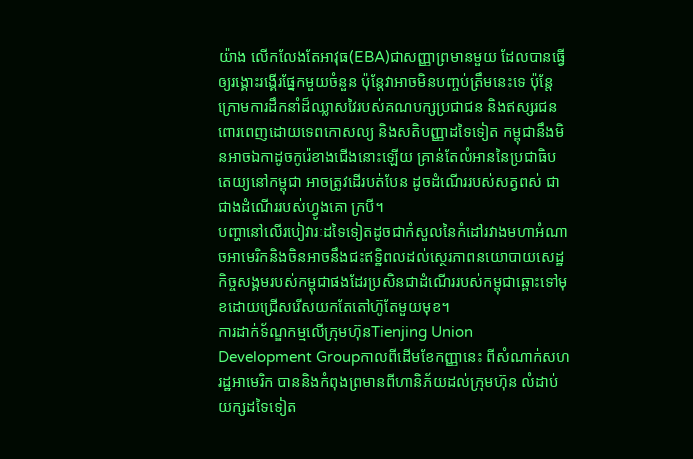យ៉ាង លើកលែងតែអាវុធ(EBA)ជាសញ្ញាព្រមានមួយ ដែលបានធ្វើឲ្យរង្គោះរង្គើរផ្នែកមួយចំនួន ប៉ុន្តែវាអាចមិនបញ្ចប់ត្រឹមនេះទេ ប៉ុន្តែក្រោមការដឹកនាំដ៏ឈ្លាសវៃរបស់គណបក្សប្រជាជន និងឥស្សរជនពោរពេញដោយទេពកោសល្យ និងសតិបញ្ញាដទៃទៀត កម្ពុជានឹងមិនអាចឯកាដូចកូរ៉េខាងជើងនោះឡើយ គ្រាន់តែលំអាននៃប្រជាធិបតេយ្យនៅកម្ពុជា អាចត្រូវដើរបត់បែន ដូចដំណើររបស់សត្វពស់ ជាជាងដំណើររបស់ហ្វូងគោ ក្របី។
បញ្ហានៅលើរបៀវារៈដទៃទៀតដូចជាកំសួលនៃកំដៅរវាងមហាអំណាចអាមេរិកនិងចិនអាចនឹងជះឥទ្ឋិពលដល់ស្ថេរភាពនយោបាយសេដ្ឋកិច្ចសង្គមរបស់កម្ពុជាផងដែរប្រសិនជាដំណើររបស់កម្ពុជាឆ្ពោះទៅមុខដោយជ្រើសរើសយកតែតៅហ៊ូតែមួយមុខ។
ការដាក់ទ័ណ្ឌកម្មលើក្រុមហ៊ុនTienjing Union Development Groupកាលពីដើមខែកញ្ញានេះ ពីសំណាក់សហរដ្ឋអាមេរិក បាននិងកំពុងព្រមានពីហានិភ័យដល់ក្រុមហ៊ុន លំដាប់យក្សដទៃទៀត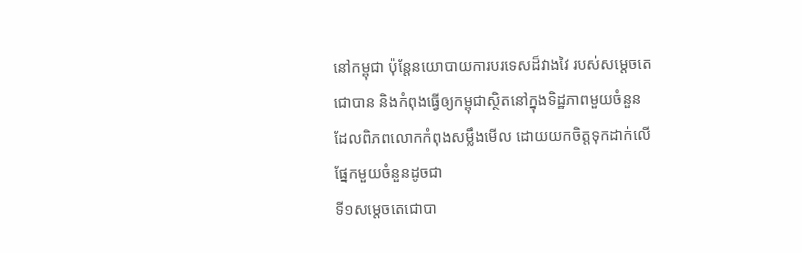នៅកម្ពុជា ប៉ុន្តែនយោបាយការបរទេសដ៏វាងវៃ របស់សម្តេចតេជោបាន និងកំពុងធ្វើឲ្យកម្ពុជាស្ថិតនៅក្នុងទិដ្ឋភាពមួយចំនួន ដែលពិភពលោកកំពុងសម្លឹងមើល ដោយយកចិត្តទុកដាក់លើផ្នែកមួយចំនួនដូចជា
ទី១សម្តេចតេជោបា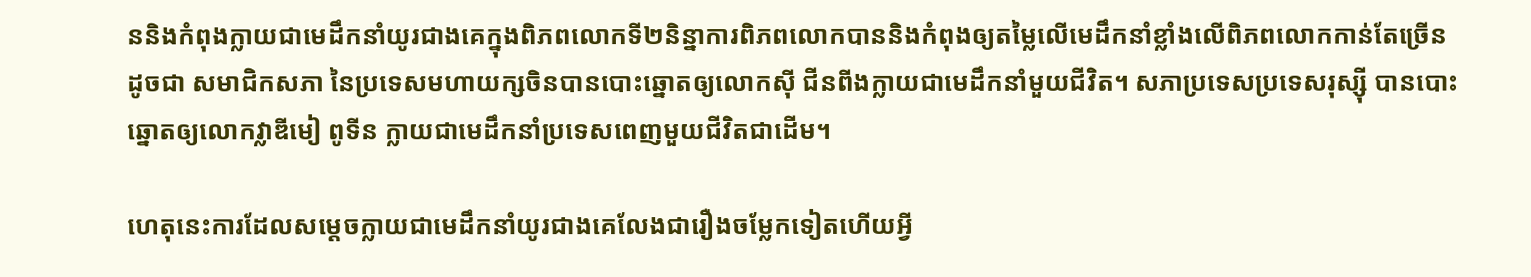ននិងកំពុងក្លាយជាមេដឹកនាំយូរជាងគេក្នុងពិភពលោកទី២និន្នាការពិភពលោកបាននិងកំពុងឲ្យតម្លៃលើមេដឹកនាំខ្លាំងលើពិភពលោកកាន់តែច្រើន ដូចជា សមាជិកសភា នៃប្រទេសមហាយក្សចិនបានបោះឆ្នោតឲ្យលោកស៊ី ជីនពីងក្លាយជាមេដឹកនាំមួយជីវិត។ សភាប្រទេសប្រទេសរុស្ស៊ី បានបោះឆ្នោតឲ្យលោកវ្លាឌីមៀ ពូទីន ក្លាយជាមេដឹកនាំប្រទេសពេញមួយជីវិតជាដើម។

ហេតុនេះការដែលសម្តេចក្លាយជាមេដឹកនាំយូរជាងគេលែងជារឿងចម្លែកទៀតហើយអ្វី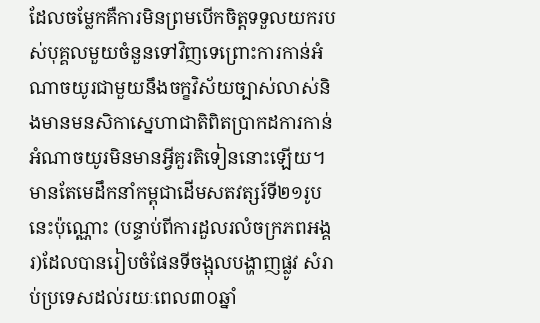ដែលចម្លែកគឺការមិនព្រមបើកចិត្តទទួលយករបស់បុគ្គលមួយចំនួនទៅវិញទេព្រោះការកាន់អំណាចយូរជាមួយនឹងចក្ខវិស័យច្បាស់លាស់និងមានមនសិកាស្នេហាជាតិពិតប្រាកដការកាន់អំណាចយូរមិនមានអ្វីគួរតិទៀននោះឡើយ។
មានតែមេដឹកនាំកម្ពុជាដើមសតវត្សរ៍ទី២១រូបនេះប៉ុណ្ណោះ (បន្ទាប់ពីការដួលរលំចក្រភពអង្គរ)ដែលបានរៀបចំផែនទីចង្អុលបង្ហាញផ្លូវ សំរាប់ប្រទេសដល់រយៈពេល៣០ឆ្នាំ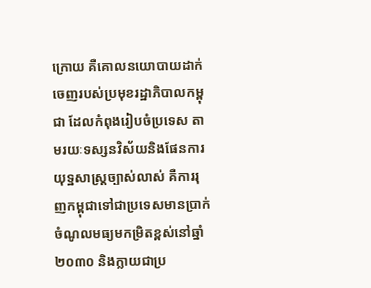ក្រោយ គឺគោលនយោបាយដាក់ចេញរបស់ប្រមុខរដ្ឋាភិបាលកម្ពុជា ដែលកំពុងរៀបចំប្រទេស តាមរយៈទស្សនវិស័យនិងផែនការយុទ្ឋសាស្រ្តច្បាស់លាស់ គឺការរុញកម្ពុជាទៅជាប្រទេសមានប្រាក់ចំណូលមធ្យមកម្រិតខ្ពស់នៅឆ្នាំ២០៣០ និងក្លាយជាប្រ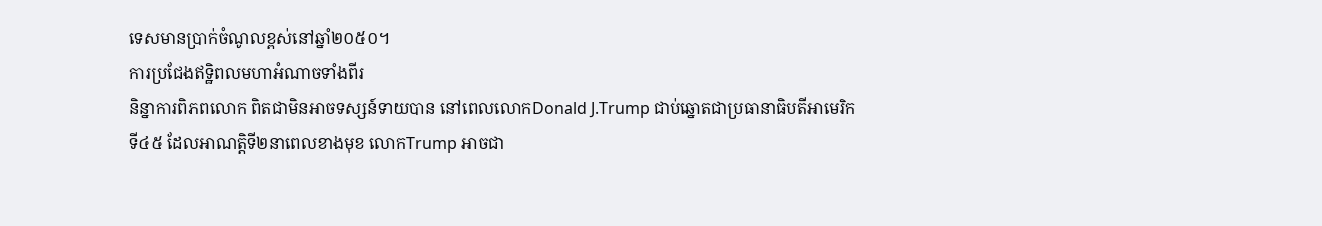ទេសមានប្រាក់ចំណូលខ្ពស់នៅឆ្នាំ២០៥០។
ការប្រជែងឥទ្ឋិពលមហាអំណាចទាំងពីរ
និន្នាការពិភពលោក ពិតជាមិនអាចទស្សន៍ទាយបាន នៅពេលលោកDonald J.Trump ជាប់ឆ្នោតជាប្រធានាធិបតីអាមេរិកទី៤៥ ដែលអាណត្តិទី២នាពេលខាងមុខ លោកTrump អាចជា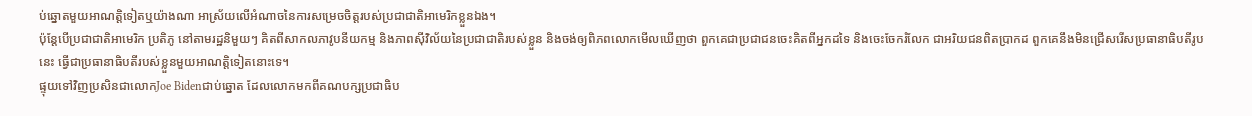ប់ឆ្នោតមួយអាណត្តិទៀតឬយ៉ាងណា អាស្រ័យលើអំណាចនៃការសម្រេចចិត្តរបស់ប្រជាជាតិអាមេរិកខ្លួនឯង។
ប៉ុន្តែបើប្រជាជាតិអាមេរិក ប្រតិភូ នៅតាមរដ្ឋនិមួយៗ គិតពីសាកលភាវូបនីយកម្ម និងភាពស៊ីវិល័យនៃប្រជាជាតិរបស់ខ្លួន និងចង់ឲ្យពិភពលោកមើលឃើញថា ពួកគេជាប្រជាជនចេះគិតពីអ្នកដទៃ និងចេះចែករំលែក ជាអរិយជនពិតប្រាកដ ពួកគេនឹងមិនជ្រើសរើសប្រធានាធិបតីរូបនេះ ធ្វើជាប្រធានាធិបតីរបស់ខ្លួនមួយអាណត្តិទៀតនោះទេ។
ផ្ទុយទៅវិញប្រសិនជាលោកJoe Bidenជាប់ឆ្នោត ដែលលោកមកពីគណបក្សប្រជាធិប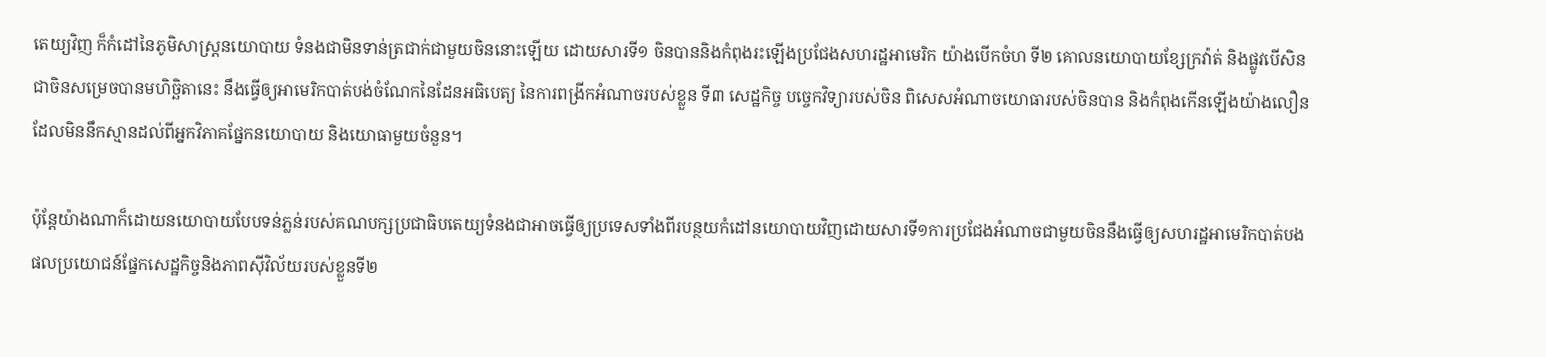តេយ្យវិញ ក៏កំដៅនៃភូមិសាស្រ្តនយោបាយ ទំនងជាមិនទាន់ត្រជាក់ជាមួយចិននោះឡើយ ដោយសារទី១ ចិនបាននិងកំពុងរះឡើងប្រជែងសហរដ្ឋអាមេរិក យ៉ាងបើកចំហ ទី២ គោលនយោបាយខ្សែក្រវ៉ាត់ និងផ្លូវបើសិនជាចិនសម្រេចបានមហិច្ឆិតានេះ នឹងធ្វើឲ្យអាមេរិកបាត់បង់ចំណែកនៃដែនអធិបេត្យ នៃការពង្រីកអំណាចរបស់ខ្លួន ទី៣ សេដ្ឋកិច្ច បច្ចេកវិទ្យារបស់ចិន ពិសេសអំណាចយោធារបស់ចិនបាន និងកំពុងកើនឡើងយ៉ាងលឿន ដែលមិននឹកស្មានដល់ពីអ្នកវិភាគផ្នែកនយោបាយ និងយោធាមួយចំនួន។

ប៉ុន្តែយ៉ាងណាក៏ដោយនយោបាយបែបទន់ភ្លន់របស់គណបក្សប្រជាធិបតេយ្យទំនងជាអាចធ្វើឲ្យប្រទេសទាំងពីរបន្ថយកំដៅនយោបាយវិញដោយសារទី១ការប្រជែងអំណាចជាមួយចិននឹងធ្វើឲ្យសហរដ្ឋអាមេរិកបាត់បងផលប្រយោជន៍ផ្នែកសេដ្ឋកិច្ចនិងភាពស៊ីវិល័យរបស់ខ្លួនទី២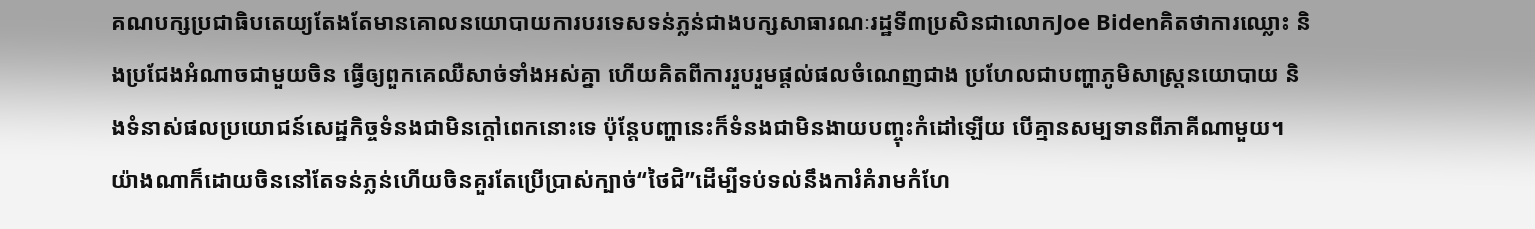គណបក្សប្រជាធិបតេយ្យតែងតែមានគោលនយោបាយការបរទេសទន់ភ្លន់ជាងបក្សសាធារណៈរដ្ឋទី៣ប្រសិនជាលោកJoe Bidenគិតថាការឈ្លោះ និងប្រជែងអំណាចជាមួយចិន ធ្វើឲ្យពួកគេឈឺសាច់ទាំងអស់គ្នា ហើយគិតពីការរួបរួមផ្តល់ផលចំណេញជាង ប្រហែលជាបញ្ហាភូមិសាស្រ្តនយោបាយ និងទំនាស់ផលប្រយោជន៍សេដ្ឋកិច្ចទំនងជាមិនក្តៅពេកនោះទេ ប៉ុន្តែបញ្ហានេះក៏ទំនងជាមិនងាយបញ្ចុះកំដៅឡើយ បើគ្មានសម្បទានពីភាគីណាមួយ។
យ៉ាងណាក៏ដោយចិននៅតែទន់ភ្លន់ហើយចិនគួរតែប្រើប្រាស់ក្បាច់“ថៃជិ”ដើម្បីទប់ទល់នឹងការំគំរាមកំហែ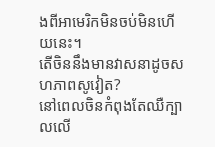ងពីអាមេរិកមិនចប់មិនហើយនេះ។
តើចិននឹងមានវាសនាដូចសហភាពសូវៀត?
នៅពេលចិនកំពុងតែឈឺក្បាលលើ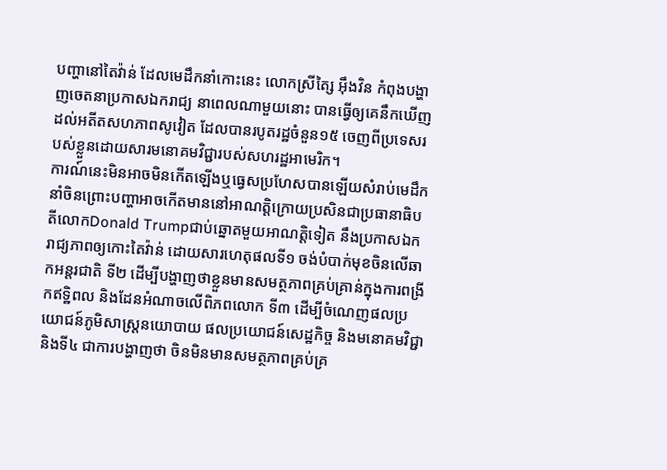បញ្ហានៅតៃវ៉ាន់ ដែលមេដឹកនាំកោះនេះ លោកស្រីត្សៃ អ៊ឹងវិន កំពុងបង្ហាញចេតនាប្រកាសឯករាជ្យ នាពេលណាមួយនោះ បានធ្វើឲ្យគេនឹកឃើញដល់អតីតសហភាពសូវៀត ដែលបានរបូតរដ្ឋចំនួន១៥ ចេញពីប្រទេសរបស់ខ្លួនដោយសារមនោគមវិជ្ជារបស់សហរដ្ឋអាមេរិក។
ការណ៍នេះមិនអាចមិនកើតឡើងឬធ្វេសប្រហែសបានឡើយសំរាប់មេដឹកនាំចិនព្រោះបញ្ហាអាចកើតមាននៅអាណត្តិក្រោយប្រសិនជាប្រធានាធិបតីលោកDonald Trumpជាប់ឆ្នោតមួយអាណត្តិទៀត នឹងប្រកាសឯករាជ្យភាពឲ្យកោះតៃវ៉ាន់ ដោយសារហេតុផលទី១ ចង់បំបាក់មុខចិនលើឆាកអន្តរជាតិ ទី២ ដើម្បីបង្ហាញថាខ្លួនមានសមត្ថភាពគ្រប់គ្រាន់ក្នុងការពង្រីកឥទ្ឋិពល និងដែនអំណាចលើពិភពលោក ទី៣ ដើម្បីចំណេញផលប្រយោជន៍ភូមិសាស្រ្តនយោបាយ ផលប្រយោជន៍សេដ្ឋកិច្ច និងមនោគមវិជ្ជា និងទី៤ ជាការបង្ហាញថា ចិនមិនមានសមត្ថភាពគ្រប់គ្រ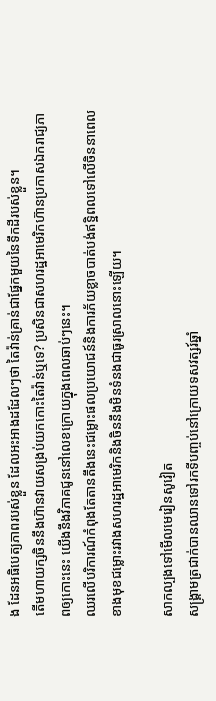ង ដែនអធិបេត្យភាពរបស់ខ្លួន ដែលអះអាងដដែលៗថា តៃវ៉ាន់គ្រាន់ជាផ្នែកមួយនៃទឹកដីរបស់ខ្លួន។
តើមហាយក្សចិននឹងហ៊ានវាយសង្រប់យកកោះតៃវ៉ាន់ឬទេ? ប្រសិនជាសហរដ្ឋអាមេរិកហ៊ានប្រកាសឯករាជ្យភាពឲ្យកោះនេះ យើងនឹងវិភាគជូននៅលេខក្រោយក្នុងពេលឆាប់ៗនេះ។
ឈរលើបរិការណ៍កំពុងតែតានតឹងនេះជម្លោះផលប្រយោជន៍និងការភ័យខ្លាចបាត់បង់ឥទ្ឋិពលទៅលើចិននាពេលខាងមុខជម្លោះរវាងសហរដ្ឋអាមេរិកនិងចិននឹងមិនទំនងជាធូរស្រាលនោះឡើយ។

សាកល្បងទៅមើលមេរៀនសូវៀត
សង្គ្រាមត្រជាក់បានឈានទៅរកទីបញ្ចប់នៅក្រោយទសវត្សរ៍ឆ្នាំ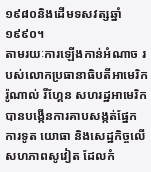១៩៨០និងដើមទសវត្សឆ្នាំ១៩៩០។
តាមរយៈការឡើងកាន់អំណាច របស់លោកប្រធានាធិបតីអាមេរិក រ៉ូណាល់ រីហ្គែន សហរដ្ឋអាមេរិក បានបង្កើនការគាបសង្កត់ផ្នែកការទូត យោធា និងសេដ្ឋកិច្ចលើសហភាពសូវៀត ដែលកំ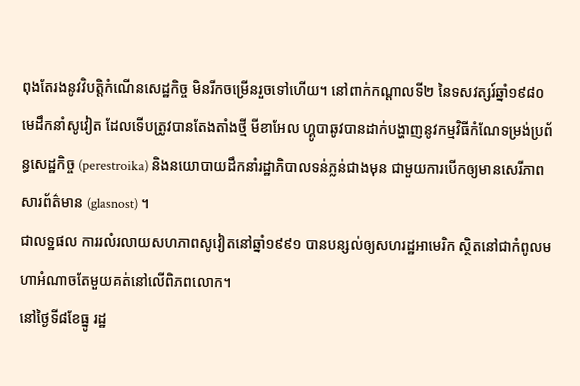ពុងតែរងនូវវិបត្តិកំណើនសេដ្ឋកិច្ច មិនរីកចម្រើនរួចទៅហើយ។ នៅពាក់កណ្ដាលទី២ នៃទសវត្សរ៍ឆ្នាំ១៩៨០ មេដឹកនាំសូវៀត ដែលទើបត្រូវបានតែងតាំងថ្មី មីខាអែល ហ្គូបាឆូវបានដាក់បង្ហាញនូវកម្មវិធីកំណែទម្រង់ប្រព័ន្ធសេដ្ឋកិច្ច (perestroika) និងនយោបាយដឹកនាំរដ្ឋាភិបាលទន់ភ្លន់ជាងមុន ជាមួយការបើកឲ្យមានសេរីភាពសារព័ត៌មាន (glasnost) ។
ជាលទ្ឋផល ការរលំរលាយសហភាពសូវៀតនៅឆ្នាំ១៩៩១ បានបន្សល់ឲ្យសហរដ្ឋអាមេរិក ស្ថិតនៅជាកំពូលមហាអំណាចតែមួយគត់នៅលើពិភពលោក។
នៅថ្ងៃទី៨ខែធ្នូ រដ្ឋ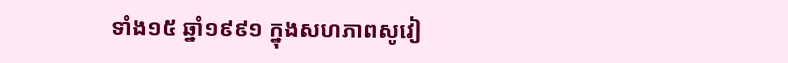ទាំង១៥ ឆ្នាំ១៩៩១ ក្នុងសហភាពសូវៀ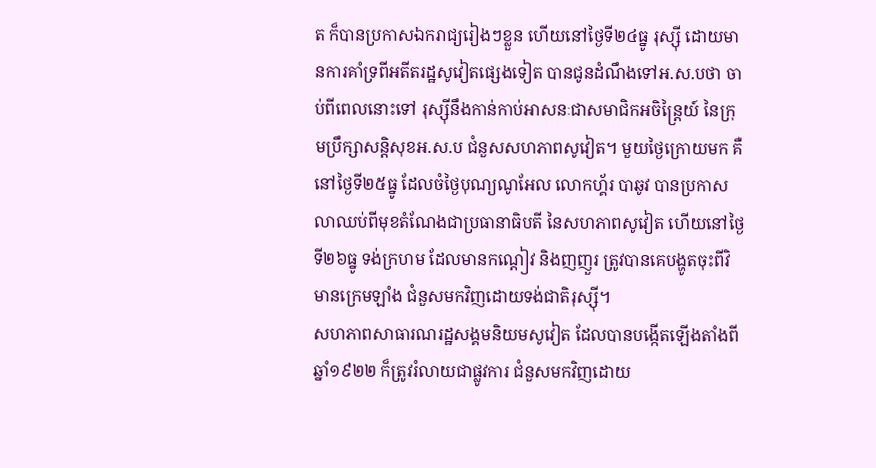ត ក៏បានប្រកាសឯករាជ្យរៀងៗខ្លួន ហើយនៅថ្ងៃទី២៤ធ្នូ រុស្ស៊ី ដោយមានការគាំទ្រពីអតីតរដ្ឋសូវៀតផ្សេងទៀត បានជូនដំណឹងទៅអ.ស.បថា ចាប់ពីពេលនោះទៅ រុស្ស៊ីនឹងកាន់កាប់អាសនៈជាសមាជិកអចិន្ត្រៃយ៍ នៃក្រុមប្រឹក្សាសន្តិសុខអ.ស.ប ជំនួសសហភាពសូវៀត។ មួយថ្ងៃក្រោយមក គឺនៅថ្ងៃទី២៥ធ្នូ ដែលចំថ្ងៃបុណ្យណូអែល លោកហ្គ័រ បាឆូវ បានប្រកាសលាឈប់ពីមុខតំណែងជាប្រធានាធិបតី នៃសហភាពសូវៀត ហើយនៅថ្ងៃទី២៦ធ្នូ ទង់ក្រហម ដែលមានកណ្ដៀវ និងញញួរ ត្រូវបានគេបង្ហូតចុះពីវិមានក្រេមឡាំង ជំនួសមកវិញដោយទង់ជាតិរុស្ស៊ី។
សហភាពសាធារណរដ្ឋសង្គមនិយមសូវៀត ដែលបានបង្កើតឡើងតាំងពីឆ្នាំ១៩២២ ក៏ត្រូវរំលាយជាផ្លូវការ ជំនួសមកវិញដោយ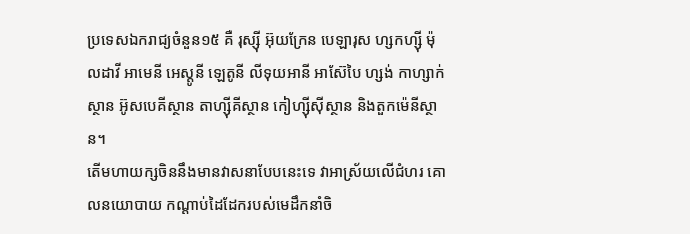ប្រទេសឯករាជ្យចំនួន១៥ គឺ រុស្ស៊ី អ៊ុយក្រែន បេឡារុស ហ្សកហ្ស៊ី ម៉ុលដាវី អាមេនី អេស្តូនី ឡេតូនី លីទុយអានី អាស៊ែបៃ ហ្សង់ កាហ្សាក់ស្ថាន អ៊ូសបេគីស្ថាន តាហ្ស៊ីគីស្ថាន កៀហ្ស៊ីស៊ីស្ថាន និងតួកម៉េនីស្ថាន។
តើមហាយក្សចិននឹងមានវាសនាបែបនេះទេ វាអាស្រ័យលើជំហរ គោលនយោបាយ កណ្តាប់ដៃដែករបស់មេដឹកនាំចិ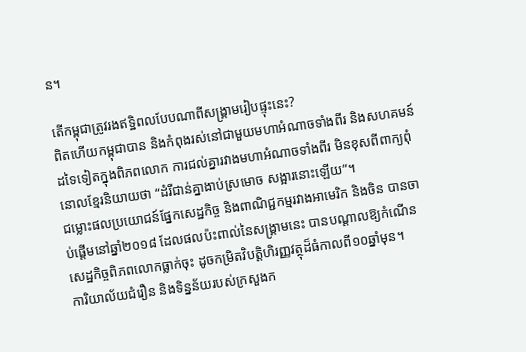ន។

តើកម្ពុជាត្រូវរងឥទ្ឋិពលបែបណាពីសង្រ្គាមរៀបផ្ទុះនេះ?
ពិតហើយកម្ពុជាបាន និងកំពុងរស់នៅជាមួយមហាអំណាចទាំងពីរ និងសហគមន៍ដទៃទៀតក្នុងពិភពលោក ការជល់គ្នារវាងមហាអំណាចទាំងពីរ មិនខុសពីពាក្យពុំនោលខ្មែរនិយាយថា “ដំរីជាន់គ្នាងាប់ស្រមោច សង្អារនោះឡើយ”។
ជម្លោះផលប្រយោជន៍ផ្នែកសេដ្ឋកិច្ច និងពាណិជ្ជកម្មរវាងអាមេរិក និងចិន បានចាប់ផ្តើមនៅឆ្នាំ២០១៨ ដែលផលប៉ះពាល់នៃសង្រ្គាមនេះ បានបណ្តាលឱ្យកំណើនសេដ្ឋកិច្ចពិភពលោកធ្លាក់ចុះ ដូចកម្រិតវិបត្តិហិរញ្ញវត្ថុដ៏ធំកាលពី១០ឆ្នាំមុន។
ការិយាល័យជំរឿន និងទិន្នន័យរបស់ក្រសួងក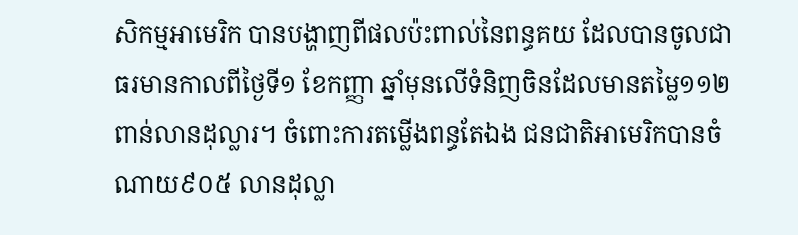សិកម្មអាមេរិក បានបង្ហាញពីផលប៉ះពាល់នៃពន្ធគយ ដែលបានចូលជាធរមានកាលពីថ្ងៃទី១ ខែកញ្ញា ឆ្នាំមុនលើទំនិញចិនដែលមានតម្លៃ១១២ ពាន់លានដុល្លារ។ ចំពោះការតម្លើងពន្ធតែឯង ជនជាតិអាមេរិកបានចំណាយ៩០៥ លានដុល្លា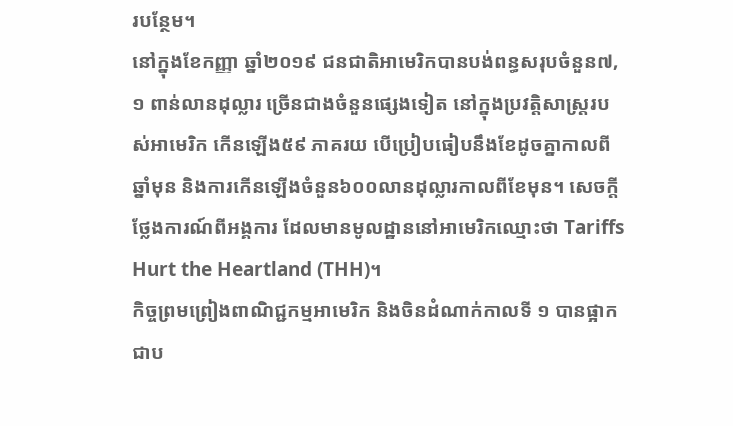របន្ថែម។
នៅក្នុងខែកញ្ញា ឆ្នាំ២០១៩ ជនជាតិអាមេរិកបានបង់ពន្ធសរុបចំនួន៧,១ ពាន់លានដុល្លារ ច្រើនជាងចំនួនផ្សេងទៀត នៅក្នុងប្រវត្ដិសាស្ដ្ររបស់អាមេរិក កើនឡើង៥៩ ភាគរយ បើប្រៀបធៀបនឹងខែដូចគ្នាកាលពីឆ្នាំមុន និងការកើនឡើងចំនួន៦០០លានដុល្លារកាលពីខែមុន។ សេចក្តីថ្លែងការណ៍ពីអង្គការ ដែលមានមូលដ្ឋាននៅអាមេរិកឈ្មោះថា Tariffs Hurt the Heartland (THH)។
កិច្ចព្រមព្រៀងពាណិជ្ជកម្មអាមេរិក និងចិនដំណាក់កាលទី ១ បានផ្អាកជាប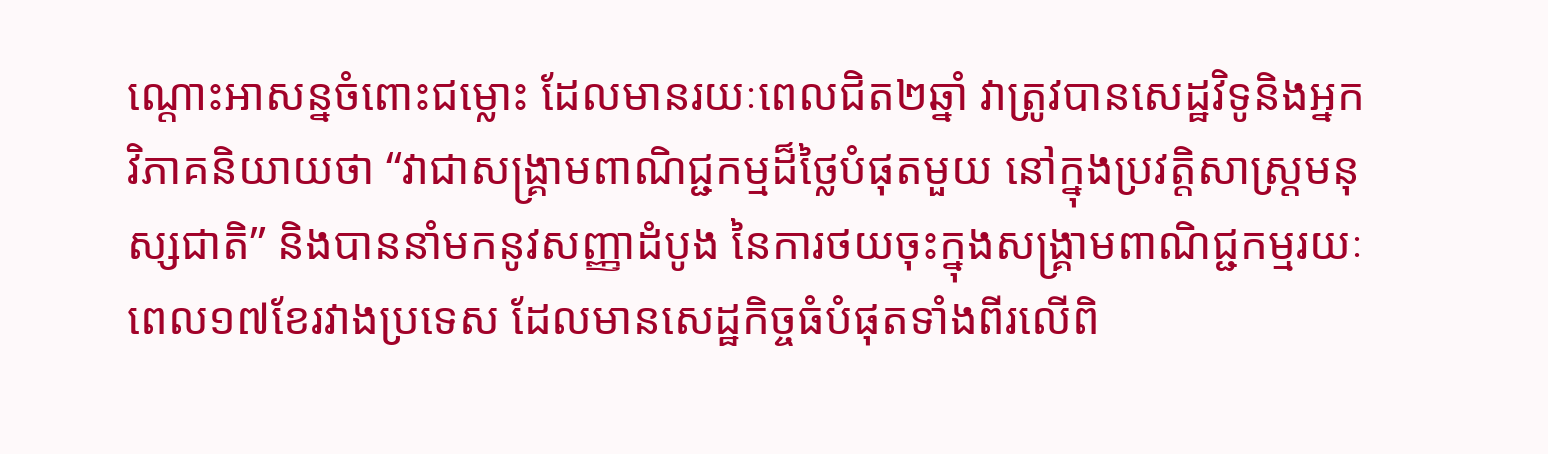ណ្តោះអាសន្នចំពោះជម្លោះ ដែលមានរយៈពេលជិត២ឆ្នាំ វាត្រូវបានសេដ្ឋវិទូនិងអ្នកវិភាគនិយាយថា “វាជាសង្គ្រាមពាណិជ្ជកម្មដ៏ថ្លៃបំផុតមួយ នៅក្នុងប្រវត្តិសាស្រ្តមនុស្សជាតិ” និងបាននាំមកនូវសញ្ញាដំបូង នៃការថយចុះក្នុងសង្គ្រាមពាណិជ្ជកម្មរយៈពេល១៧ខែរវាងប្រទេស ដែលមានសេដ្ឋកិច្ចធំបំផុតទាំងពីរលើពិ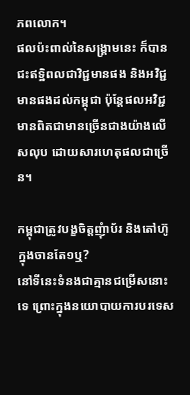ភពលោក។
ផលប៉ះពាល់នៃសង្រ្គាមនេះ ក៏បានជះឥទ្ឋិពលជាវិជ្ជមានផង និងអវិជ្ជមានផងដល់កម្ពុជា ប៉ុន្តែផលអវិជ្ជមានពិតជាមានច្រើនជាងយ៉ាងលើសលុប ដោយសារហេតុផលជាច្រើន។

កម្ពុជាត្រូវបង្ខចិត្តញុំាប័រ និងតៅហ៊ូក្នុងចានតែ១ឬ?
នៅទីនេះទំនងជាគ្មានជម្រើសនោះទេ ព្រោះក្នុងនយោបាយការបរទេស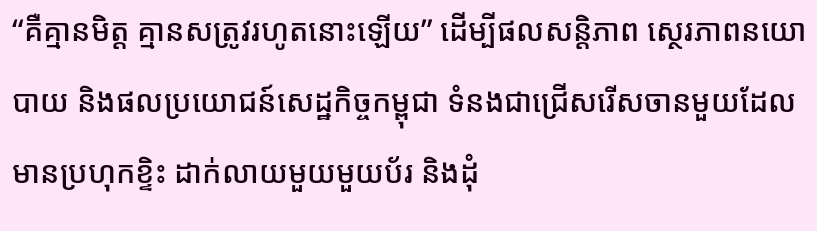“គឺគ្មានមិត្ត គ្មានសត្រូវរហូតនោះឡើយ” ដើម្បីផលសន្តិភាព ស្ថេរភាពនយោបាយ និងផលប្រយោជន៍សេដ្ឋកិច្ចកម្ពុជា ទំនងជាជ្រើសរើសចានមួយដែលមានប្រហុកខ្ទិះ ដាក់លាយមួយមួយប័រ និងដុំ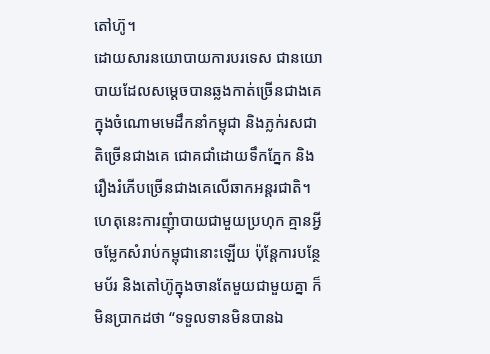តៅហ៊ូ។
ដោយសារនយោបាយការបរទេស ជានយោបាយដែលសម្តេចបានឆ្លងកាត់ច្រើនជាងគេក្នុងចំណោមមេដឹកនាំកម្ពុជា និងភ្លក់រសជាតិច្រើនជាងគេ ជោគជាំដោយទឹកភ្នែក និងរឿងរំភើបច្រើនជាងគេលើឆាកអន្តរជាតិ។
ហេតុនេះការញុំាបាយជាមួយប្រហុក គ្មានអ្វីចម្លែកសំរាប់កម្ពុជានោះឡើយ ប៉ុន្តែការបន្ថែមប័រ និងតៅហ៊ូក្នុងចានតែមួយជាមួយគ្នា ក៏មិនប្រាកដថា “ទទួលទានមិនបានឯ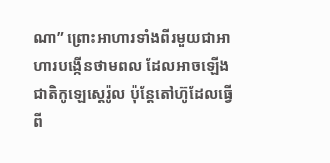ណា” ព្រោះអាហារទាំងពីរមួយជាអាហារបង្កើនថាមពល ដែលអាចឡើងជាតិកូឡេស្តេរ៉ូល ប៉ុន្តែតៅហ៊ូដែលធ្វើពី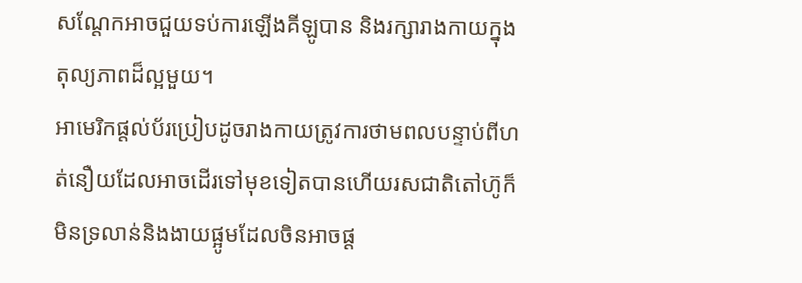សណ្តែកអាចជួយទប់ការឡើងគីឡូបាន និងរក្សារាងកាយក្នុងតុល្យភាពដ៏ល្អមួយ។
អាមេរិកផ្តល់ប័រប្រៀបដូចរាងកាយត្រូវការថាមពលបន្ទាប់ពីហត់នឿយដែលអាចដើរទៅមុខទៀតបានហើយរសជាតិតៅហ៊ូក៏មិនទ្រលាន់និងងាយផ្អូមដែលចិនអាចផ្ត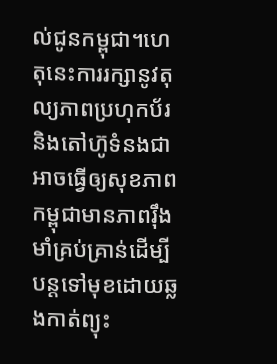ល់ជូនកម្ពុជា។ហេតុនេះការរក្សានូវតុល្យភាពប្រហុកប័រនិងតៅហ៊ូទំនងជាអាចធ្វើឲ្យសុខភាពកម្ពុជាមានភាពរ៉ឹងមាំគ្រប់គ្រាន់ដើម្បីបន្តទៅមុខដោយឆ្លងកាត់ព្យុះ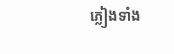ភ្លៀងទាំង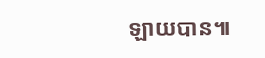ឡាយបាន៕